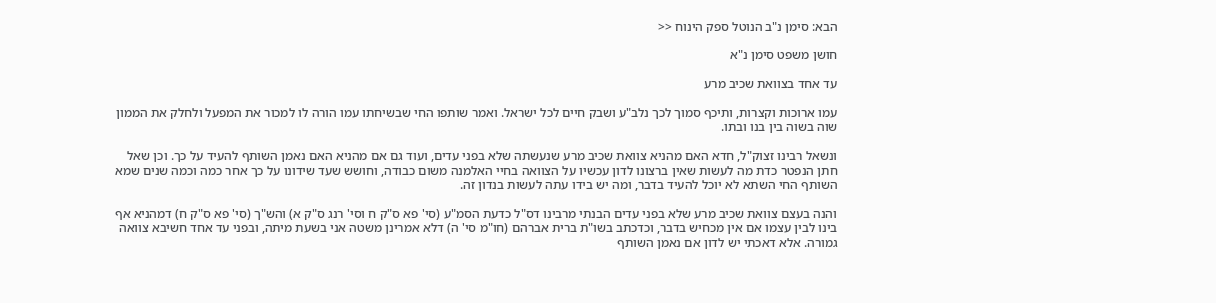הבא: סימן נ"ב הנוטל ספק הינוח <<

חושן משפט סימן נ"א

עד אחד בצוואת שכיב מרע

עמו ארוכות וקצרות, ותיכף סמוך לכך נלב"ע ושבק חיים לכל ישראל. ואמר שותפו החי שבשיחתו עמו הורה לו למכור את המפעל ולחלק את הממון שוה בשוה בין בנו ובתו.

ונשאל רבינו זצוק"ל, חדא האם מהניא צוואת שכיב מרע שנעשתה שלא בפני עדים, ועוד גם אם מהניא האם נאמן השותף להעיד על כך. וכן שאל חתן הנפטר כדת מה לעשות שאין ברצונו לדון עכשיו על הצוואה בחיי האלמנה משום כבודה, וחושש שעד שידונו על כך אחר כמה וכמה שנים שמא השותף החי השתא לא יוכל להעיד בדבר, ומה יש בידו עתה לעשות בנדון זה.

והנה בעצם צוואת שכיב מרע שלא בפני עדים הבנתי מרבינו דס"ל כדעת הסמ"ע (סי' פא ס"ק ח וסי' רנג ס"ק א) והש"ך (סי' פא ס"ק ח) דמהניא אף בינו לבין עצמו אם אין מכחיש בדבר, וכדכתב בשו"ת ברית אברהם (חו"מ סי' ה) דלא אמרינן משטה אני בשעת מיתה, ובפני עד אחד חשיבא צוואה גמורה. אלא דאכתי יש לדון אם נאמן השותף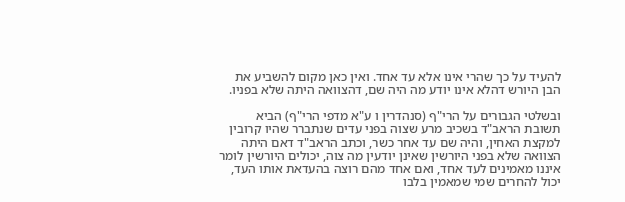להעיד על כך שהרי אינו אלא עד אחד. ואין כאן מקום להשביע את הבן היורש דהלא אינו יודע מה היה שם, דהצוואה היתה שלא בפניו.

ובשלטי הגבורים על הרי"ף (סנהדרין ו ע"א מדפי הרי"ף) הביא תשובת הראב"ד בשכיב מרע שצוה בפני עדים שנתברר שהיו קרובין למקצת האחין, והיה שם עד אחר כשר, וכתב הראב"ד דאם היתה הצוואה שלא בפני היורשין שאינן יודעין מה צוה, יכולים היורשין לומר איננו מאמינים לעד אחד, ואם אחד מהם רוצה בהעדאת אותו העד, יכול להחרים שמי שמאמין בלבו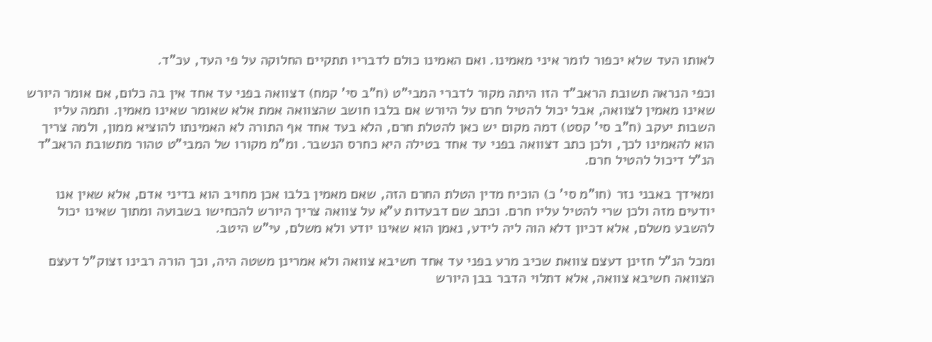לאותו העד שלא יכפור לומר איני מאמינו. ואם האמינו כולם לדבריו תתקיים החלוקה על פי העד, עכ"ד.

וכפי הנראה תשובת הראב"ד הזו היתה מקור לדברי המבי"ט (ח"ב סי' קמח) דצוואה בפני עד אחד אין בה כלום, אם אומר היורש שאינו מאמין לצוואה, אבל יכול להטיל חרם על היורש אם בלבו חושב שהצוואה אמת אלא שאומר שאינו מאמין. ותמה עליו השבות יעקב (ח"ב סי' קסט) דמה מקום יש כאן להטלת חרם, הלא בעד אחד אף התורה לא האמינתו להוציא ממון, ולמה צריך הוא להאמינו לכך, ולכן כתב דצוואה בפני עד אחד בטילה היא כחרס הנשבר. ומ"מ מקורו של המבי"ט טהור מתשובת הראב"ד הנ"ל דיכול להטיל חרם.

ומאידך באבני נזר (חו"מ סי' כ) הוכיח מדין הטלת החרם הזה, שאם מאמין בלבו אכן מחויב הוא בדיני אדם, אלא שאין אנו יודעים מזה ולכן שרי להטיל עליו חרם. וכתב שם דבעדות ע"א על צוואה צריך היורש להכחישו בשבועה ומתוך שאינו יכול להשבע משלם, אלא דכיון דלא הוה ליה לידע, נאמן הוא שאינו יודע ולא משלם, עי"ש היטב.

ומכל הנ"ל חזינן דעצם צוואת שכיב מרע בפני עד אחד חשיבא צוואה ולא אמרינן משטה היה, וכך הורה רבינו זצוק"ל דעצם הצוואה חשיבא צוואה, אלא דתלוי הדבר בבן היורש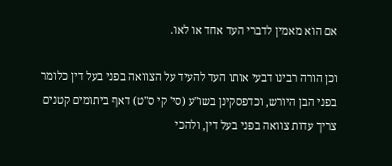אם הוא מאמין לדברי העד אחד או לאו.

וכן הורה רבינו דבעי אותו העד להעיד על הצוואה בפני בעל דין כלומר בפני הבן היורש, וכדפסקינן בשו"ע (סי' קי ס"ט) דאף ביתומים קטנים צריך עדות צוואה בפני בעל דין, ולהכי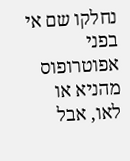נחלקו שם אי בפני אפוטרופוס מהניא או לאו, אבל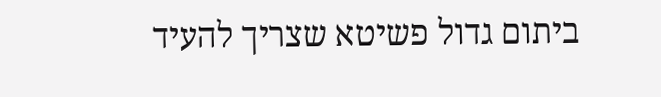ביתום גדול פשיטא שצריך להעיד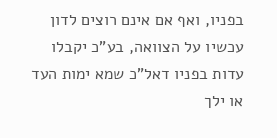בפניו, ואף אם אינם רוצים לדון עכשיו על הצוואה, בע"כ יקבלו עדות בפניו דאל"כ שמא ימות העד או ילך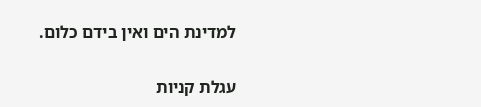למדינת הים ואין בידם כלום.

עגלת קניות